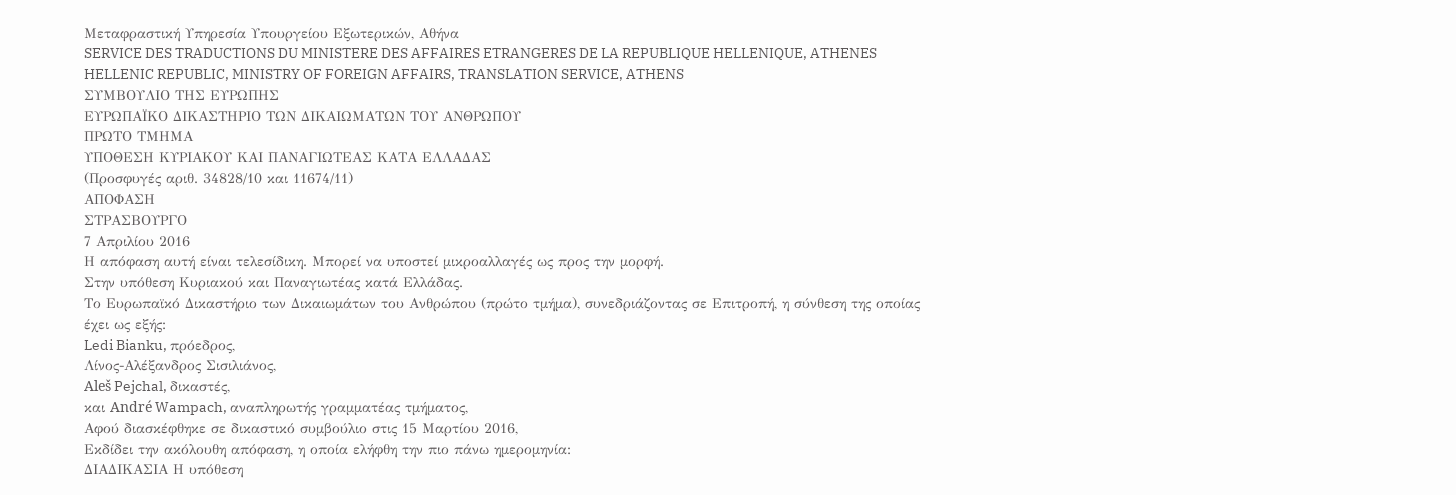Μεταφραστική Υπηρεσία Υπουργείου Εξωτερικών, Αθήνα
SERVICE DES TRADUCTIONS DU MINISTERE DES AFFAIRES ETRANGERES DE LA REPUBLIQUE HELLENIQUE, ATHENES
HELLENIC REPUBLIC, MINISTRY OF FOREIGN AFFAIRS, TRANSLATION SERVICE, ATHENS
ΣΥΜΒΟΥΛΙΟ ΤΗΣ ΕΥΡΩΠΗΣ
ΕΥΡΩΠΑΪΚΟ ΔΙΚΑΣΤΗΡΙΟ ΤΩΝ ΔΙΚΑΙΩΜΑΤΩΝ ΤΟΥ ΑΝΘΡΩΠΟΥ
ΠΡΩΤΟ ΤΜΗΜΑ
ΥΠΟΘΕΣΗ ΚΥΡΙΑΚΟΥ ΚΑΙ ΠΑΝΑΓΙΩΤΕΑΣ ΚΑΤΑ ΕΛΛΑΔΑΣ
(Προσφυγές αριθ. 34828/10 και 11674/11)
ΑΠΟΦΑΣΗ
ΣΤΡΑΣΒΟΥΡΓΟ
7 Απριλίου 2016
Η απόφαση αυτή είναι τελεσίδικη. Μπορεί να υποστεί μικροαλλαγές ως προς την μορφή.
Στην υπόθεση Κυριακού και Παναγιωτέας κατά Ελλάδας.
Το Ευρωπαϊκό Δικαστήριο των Δικαιωμάτων του Ανθρώπου (πρώτο τμήμα), συνεδριάζοντας σε Επιτροπή, η σύνθεση της οποίας έχει ως εξής:
Ledi Bianku, πρόεδρος,
Λίνος-Αλέξανδρος Σισιλιάνος,
Aleš Pejchal, δικαστές,
και André Wampach, αναπληρωτής γραμματέας τμήματος,
Αφού διασκέφθηκε σε δικαστικό συμβούλιο στις 15 Μαρτίου 2016,
Εκδίδει την ακόλουθη απόφαση, η οποία ελήφθη την πιο πάνω ημερομηνία:
ΔΙΑΔΙΚΑΣΙΑ Η υπόθεση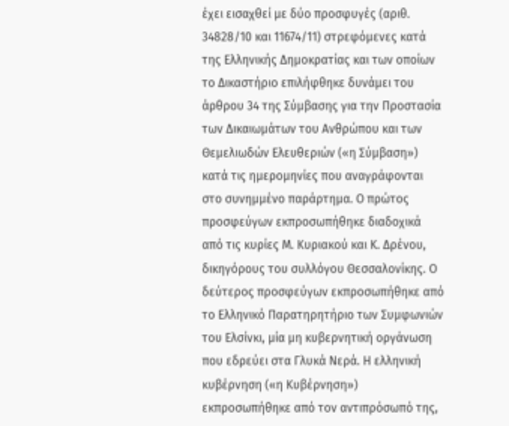έχει εισαχθεί με δύο προσφυγές (αριθ. 34828/10 και 11674/11) στρεφόμενες κατά της Ελληνικής Δημοκρατίας και των οποίων το Δικαστήριο επιλήφθηκε δυνάμει του άρθρου 34 της Σύμβασης για την Προστασία των Δικαιωμάτων του Ανθρώπου και των Θεμελιωδών Ελευθεριών («η Σύμβαση») κατά τις ημερομηνίες που αναγράφονται στο συνημμένο παράρτημα. Ο πρώτος προσφεύγων εκπροσωπήθηκε διαδοχικά από τις κυρίες Μ. Κυριακού και Κ. Δρένου, δικηγόρους του συλλόγου Θεσσαλονίκης. Ο δεύτερος προσφεύγων εκπροσωπήθηκε από το Ελληνικό Παρατηρητήριο των Συμφωνιών του Ελσίνκι, μία μη κυβερνητική οργάνωση που εδρεύει στα Γλυκά Νερά. Η ελληνική κυβέρνηση («η Κυβέρνηση») εκπροσωπήθηκε από τον αντιπρόσωπό της,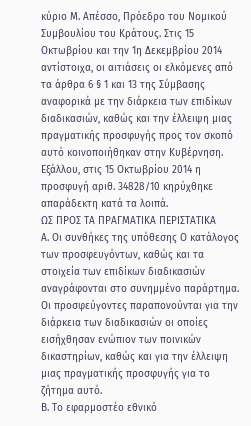κύριο Μ. Απέσσο, Πρόεδρο του Νομικού Συμβουλίου του Κράτους. Στις 15 Οκτωβρίου και την 1η Δεκεμβρίου 2014 αντίστοιχα, οι αιτιάσεις οι ελκόμενες από τα άρθρα 6 § 1 και 13 της Σύμβασης αναφορικά με την διάρκεια των επιδίκων διαδικασιών, καθώς και την έλλειψη μιας πραγματικής προσφυγής προς τον σκοπό αυτό κοινοποιήθηκαν στην Κυβέρνηση. Εξάλλου, στις 15 Οκτωβρίου 2014 η προσφυγή αριθ. 34828/10 κηρύχθηκε απαράδεκτη κατά τα λοιπά.
ΩΣ ΠΡΟΣ ΤΑ ΠΡΑΓΜΑΤΙΚΑ ΠΕΡΙΣΤΑΤΙΚΑ
Α. Οι συνθήκες της υπόθεσης Ο κατάλογος των προσφευγόντων, καθώς και τα στοιχεία των επιδίκων διαδικασιών αναγράφονται στο συνημμένο παράρτημα. Οι προσφεύγοντες παραπονούνται για την διάρκεια των διαδικασιών οι οποίες εισήχθησαν ενώπιον των ποινικών δικαστηρίων, καθώς και για την έλλειψη μιας πραγματικής προσφυγής για το ζήτημα αυτό.
Β. Το εφαρμοστέο εθνικό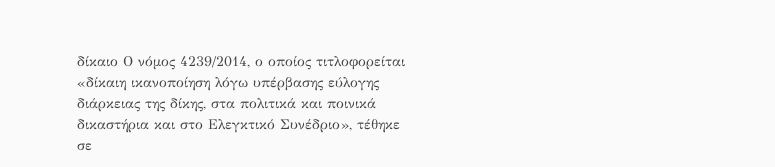δίκαιο Ο νόμος 4239/2014, ο οποίος τιτλοφορείται «δίκαιη ικανοποίηση λόγω υπέρβασης εύλογης διάρκειας της δίκης, στα πολιτικά και ποινικά δικαστήρια και στο Ελεγκτικό Συνέδριο», τέθηκε σε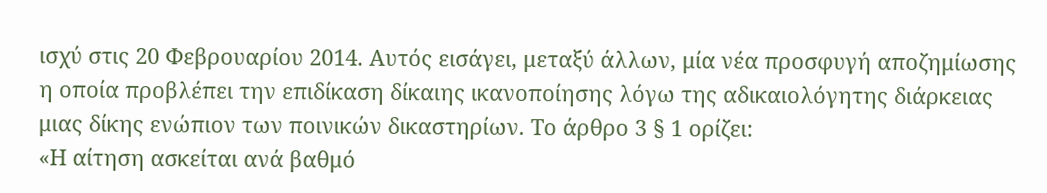ισχύ στις 20 Φεβρουαρίου 2014. Αυτός εισάγει, μεταξύ άλλων, μία νέα προσφυγή αποζημίωσης η οποία προβλέπει την επιδίκαση δίκαιης ικανοποίησης λόγω της αδικαιολόγητης διάρκειας μιας δίκης ενώπιον των ποινικών δικαστηρίων. Το άρθρο 3 § 1 ορίζει:
«Η αίτηση ασκείται ανά βαθμό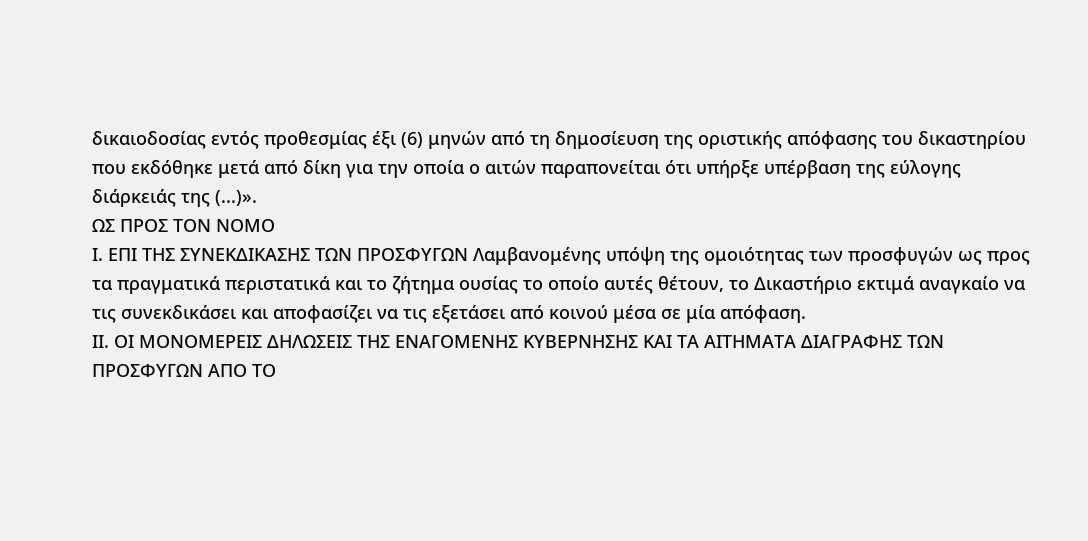δικαιοδοσίας εντός προθεσμίας έξι (6) μηνών από τη δημοσίευση της οριστικής απόφασης του δικαστηρίου που εκδόθηκε μετά από δίκη για την οποία ο αιτών παραπονείται ότι υπήρξε υπέρβαση της εύλογης διάρκειάς της (...)».
ΩΣ ΠΡΟΣ ΤΟΝ ΝΟΜΟ
Ι. ΕΠΙ ΤΗΣ ΣΥΝΕΚΔΙΚΑΣΗΣ ΤΩΝ ΠΡΟΣΦΥΓΩΝ Λαμβανομένης υπόψη της ομοιότητας των προσφυγών ως προς τα πραγματικά περιστατικά και το ζήτημα ουσίας το οποίο αυτές θέτουν, το Δικαστήριο εκτιμά αναγκαίο να τις συνεκδικάσει και αποφασίζει να τις εξετάσει από κοινού μέσα σε μία απόφαση.
ΙΙ. ΟΙ ΜΟΝΟΜΕΡΕΙΣ ΔΗΛΩΣΕΙΣ ΤΗΣ ΕΝΑΓΟΜΕΝΗΣ ΚΥΒΕΡΝΗΣΗΣ ΚΑΙ ΤΑ ΑΙΤΗΜΑΤΑ ΔΙΑΓΡΑΦΗΣ ΤΩΝ ΠΡΟΣΦΥΓΩΝ ΑΠΟ ΤΟ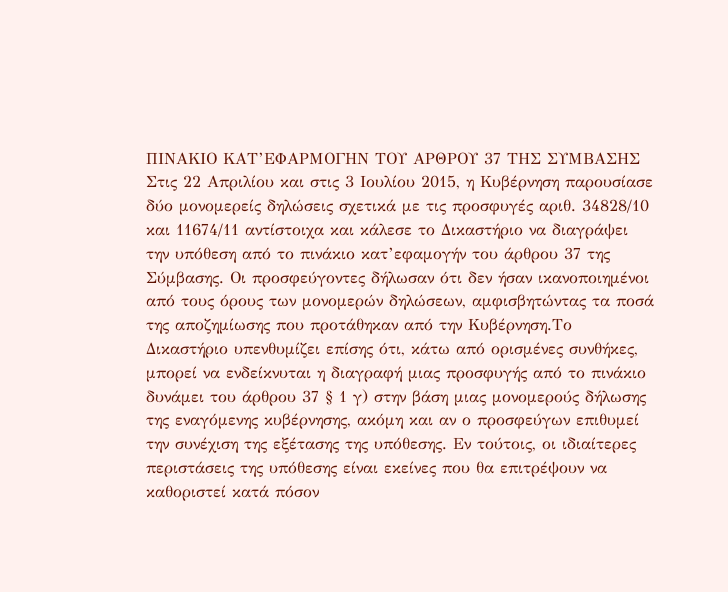ΠΙΝΑΚΙΟ ΚΑΤ’ΕΦΑΡΜΟΓΗΝ ΤΟΥ ΑΡΘΡΟΥ 37 ΤΗΣ ΣΥΜΒΑΣΗΣ Στις 22 Απριλίου και στις 3 Ιουλίου 2015, η Κυβέρνηση παρουσίασε δύο μονομερείς δηλώσεις σχετικά με τις προσφυγές αριθ. 34828/10 και 11674/11 αντίστοιχα και κάλεσε το Δικαστήριο να διαγράψει την υπόθεση από το πινάκιο κατ’εφαμογήν του άρθρου 37 της Σύμβασης. Οι προσφεύγοντες δήλωσαν ότι δεν ήσαν ικανοποιημένοι από τους όρους των μονομερών δηλώσεων, αμφισβητώντας τα ποσά της αποζημίωσης που προτάθηκαν από την Κυβέρνηση.Το Δικαστήριο υπενθυμίζει επίσης ότι, κάτω από ορισμένες συνθήκες, μπορεί να ενδείκνυται η διαγραφή μιας προσφυγής από το πινάκιο δυνάμει του άρθρου 37 § 1 γ) στην βάση μιας μονομερούς δήλωσης της εναγόμενης κυβέρνησης, ακόμη και αν ο προσφεύγων επιθυμεί την συνέχιση της εξέτασης της υπόθεσης. Εν τούτοις, οι ιδιαίτερες περιστάσεις της υπόθεσης είναι εκείνες που θα επιτρέψουν να καθοριστεί κατά πόσον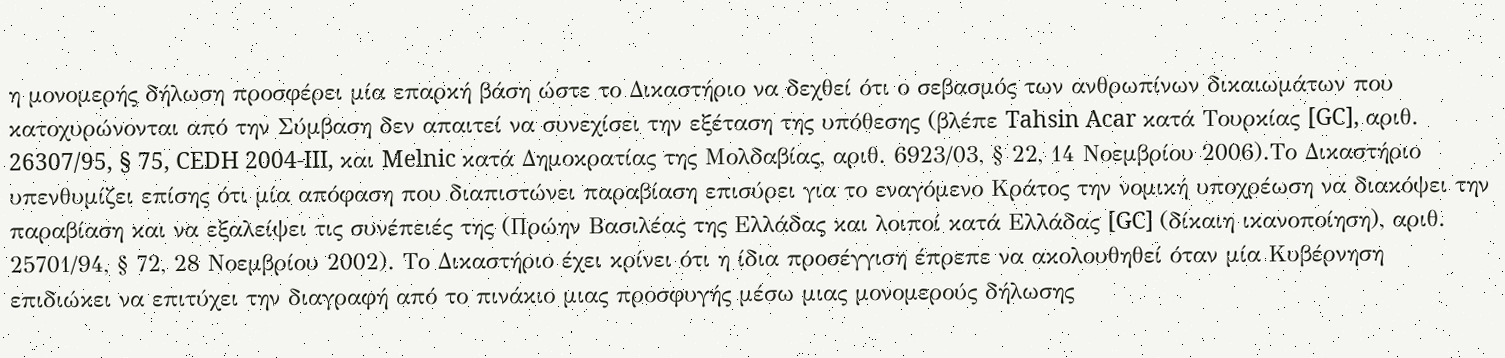η μονομερής δήλωση προσφέρει μία επαρκή βάση ώστε το Δικαστήριο να δεχθεί ότι ο σεβασμός των ανθρωπίνων δικαιωμάτων που κατοχυρώνονται από την Σύμβαση δεν απαιτεί να συνεχίσει την εξέταση της υπόθεσης (βλέπε Tahsin Acar κατά Τουρκίας [GC], αριθ. 26307/95, § 75, CEDH 2004-III, και Melnic κατά Δημοκρατίας της Μολδαβίας, αριθ. 6923/03, § 22, 14 Νοεμβρίου 2006).Το Δικαστήριο υπενθυμίζει επίσης ότι μία απόφαση που διαπιστώνει παραβίαση επισύρει για το εναγόμενο Κράτος την νομική υποχρέωση να διακόψει την παραβίαση και να εξαλείψει τις συνέπειές της (Πρώην Βασιλέας της Ελλάδας και λοιποί κατά Ελλάδας [GC] (δίκαιη ικανοποίηση), αριθ. 25701/94, § 72, 28 Νοεμβρίου 2002). Το Δικαστήριο έχει κρίνει ότι η ίδια προσέγγιση έπρεπε να ακολουθηθεί όταν μία Κυβέρνηση επιδιώκει να επιτύχει την διαγραφή από το πινάκιο μιας προσφυγής μέσω μιας μονομερούς δήλωσης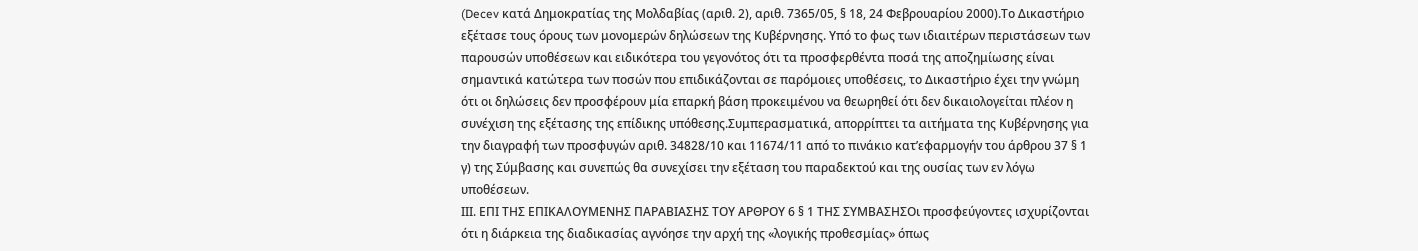(Decev κατά Δημοκρατίας της Μολδαβίας (αριθ. 2), αριθ. 7365/05, § 18, 24 Φεβρουαρίου 2000).Το Δικαστήριο εξέτασε τους όρους των μονομερών δηλώσεων της Κυβέρνησης. Υπό το φως των ιδιαιτέρων περιστάσεων των παρουσών υποθέσεων και ειδικότερα του γεγονότος ότι τα προσφερθέντα ποσά της αποζημίωσης είναι σημαντικά κατώτερα των ποσών που επιδικάζονται σε παρόμοιες υποθέσεις, το Δικαστήριο έχει την γνώμη ότι οι δηλώσεις δεν προσφέρουν μία επαρκή βάση προκειμένου να θεωρηθεί ότι δεν δικαιολογείται πλέον η συνέχιση της εξέτασης της επίδικης υπόθεσης.Συμπερασματικά, απορρίπτει τα αιτήματα της Κυβέρνησης για την διαγραφή των προσφυγών αριθ. 34828/10 και 11674/11 από το πινάκιο κατ’εφαρμογήν του άρθρου 37 § 1 γ) της Σύμβασης και συνεπώς θα συνεχίσει την εξέταση του παραδεκτού και της ουσίας των εν λόγω υποθέσεων.
ΙΙΙ. ΕΠΙ ΤΗΣ ΕΠΙΚΑΛΟΥΜΕΝΗΣ ΠΑΡΑΒΙΑΣΗΣ ΤΟΥ ΑΡΘΡΟΥ 6 § 1 ΤΗΣ ΣΥΜΒΑΣΗΣΟι προσφεύγοντες ισχυρίζονται ότι η διάρκεια της διαδικασίας αγνόησε την αρχή της «λογικής προθεσμίας» όπως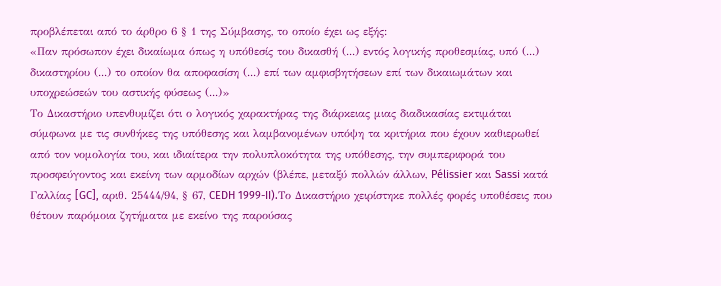προβλέπεται από το άρθρο 6 § 1 της Σύμβασης, το οποίο έχει ως εξής:
«Παν πρόσωπον έχει δικαίωμα όπως η υπόθεσίς του δικασθή (...) εντός λογικής προθεσμίας, υπό (...) δικαστηρίου (...) το οποίον θα αποφασίση (...) επί των αμφισβητήσεων επί των δικαιωμάτων και υποχρεώσεών του αστικής φύσεως (...)»
Το Δικαστήριο υπενθυμίζει ότι ο λογικός χαρακτήρας της διάρκειας μιας διαδικασίας εκτιμάται σύμφωνα με τις συνθήκες της υπόθεσης και λαμβανομένων υπόψη τα κριτήρια που έχουν καθιερωθεί από τον νομολογία του, και ιδιαίτερα την πολυπλοκότητα της υπόθεσης, την συμπεριφορά του προσφεύγοντος και εκείνη των αρμοδίων αρχών (βλέπε, μεταξύ πολλών άλλων, Pélissier και Sassi κατά Γαλλίας [GC], αριθ. 25444/94, § 67, CEDH 1999-II).Το Δικαστήριο χειρίστηκε πολλές φορές υποθέσεις που θέτουν παρόμοια ζητήματα με εκείνο της παρούσας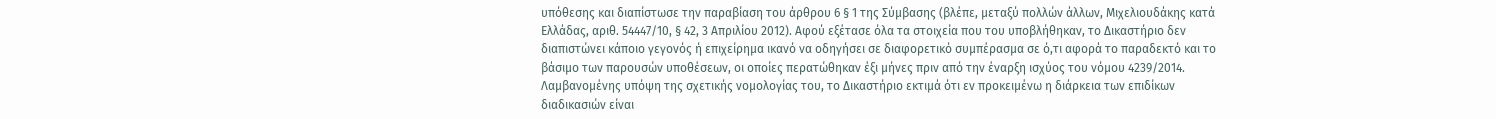υπόθεσης και διαπίστωσε την παραβίαση του άρθρου 6 § 1 της Σύμβασης (βλέπε, μεταξύ πολλών άλλων, Μιχελιουδάκης κατά Ελλάδας, αριθ. 54447/10, § 42, 3 Απριλίου 2012). Αφού εξέτασε όλα τα στοιχεία που του υποβλήθηκαν, το Δικαστήριο δεν διαπιστώνει κάποιο γεγονός ή επιχείρημα ικανό να οδηγήσει σε διαφορετικό συμπέρασμα σε ό,τι αφορά το παραδεκτό και το βάσιμο των παρουσών υποθέσεων, οι οποίες περατώθηκαν έξι μήνες πριν από την έναρξη ισχύος του νόμου 4239/2014. Λαμβανομένης υπόψη της σχετικής νομολογίας του, το Δικαστήριο εκτιμά ότι εν προκειμένω η διάρκεια των επιδίκων διαδικασιών είναι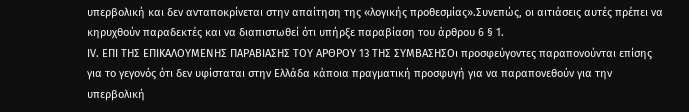υπερβολική και δεν ανταποκρίνεται στην απαίτηση της «λογικής προθεσμίας».Συνεπώς, οι αιτιάσεις αυτές πρέπει να κηρυχθούν παραδεκτές και να διαπιστωθεί ότι υπήρξε παραβίαση του άρθρου 6 § 1.
ΙV. ΕΠΙ ΤΗΣ ΕΠΙΚΑΛΟΥΜΕΝΗΣ ΠΑΡΑΒΙΑΣΗΣ ΤΟΥ ΑΡΘΡΟΥ 13 ΤΗΣ ΣΥΜΒΑΣΗΣΟι προσφεύγοντες παραπονούνται επίσης για το γεγονός ότι δεν υφίσταται στην Ελλάδα κάποια πραγματική προσφυγή για να παραπονεθούν για την υπερβολική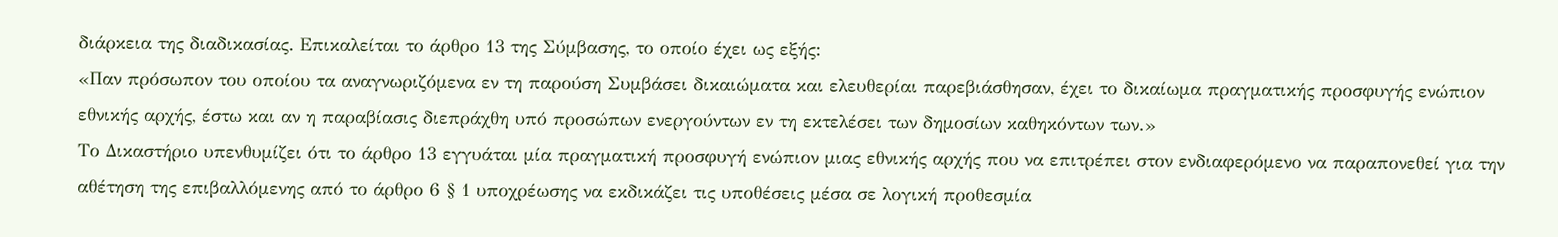διάρκεια της διαδικασίας. Επικαλείται το άρθρο 13 της Σύμβασης, το οποίο έχει ως εξής:
«Παν πρόσωπον του οποίου τα αναγνωριζόμενα εν τη παρούση Συμβάσει δικαιώματα και ελευθερίαι παρεβιάσθησαν, έχει το δικαίωμα πραγματικής προσφυγής ενώπιον εθνικής αρχής, έστω και αν η παραβίασις διεπράχθη υπό προσώπων ενεργούντων εν τη εκτελέσει των δημοσίων καθηκόντων των.»
Το Δικαστήριο υπενθυμίζει ότι το άρθρο 13 εγγυάται μία πραγματική προσφυγή ενώπιον μιας εθνικής αρχής που να επιτρέπει στον ενδιαφερόμενο να παραπονεθεί για την αθέτηση της επιβαλλόμενης από το άρθρο 6 § 1 υποχρέωσης να εκδικάζει τις υποθέσεις μέσα σε λογική προθεσμία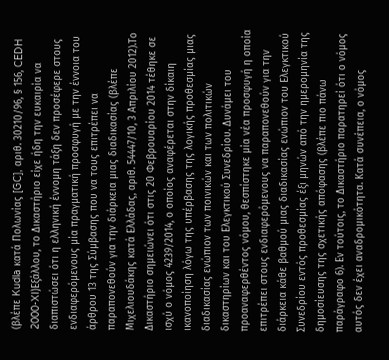(βλέπε Kudla κατά Πολωνίας [GC], αριθ. 30210/96, § 156, CEDH 2000-XI)Εξάλλου, το Δικαστήριο είχε ήδη την ευκαιρία να διαπιστώσει ότι η ελληνική έννομη τάξη δεν προσέφερε στους ενδιαφερόμενους μία πραγματική προσφυγή με την έννοια του άρθρου 13 της Σύμβασης που να τους επιτρέπει να παραπονεθούν για την διάρκεια μιας διαδικασίας (βλέπε Μιχελιουδάκης κατά Ελλάδας, αριθ. 54447/10, 3 Απριλίου 2012).Το Δικαστήριο σημειώνει ότι στις 20 Φεβρουαρίου 2014 τέθηκε σε ισχύ ο νόμος 4239/2014, ο οποίος αναφέρεται στην δίκαιη ικανοποίηση λόγω της υπέρβασης της λογικής προθεσμίας μιας διαδικασίας ενώπιον των ποινικών και των πολιτικών δικαστηρίων και του Ελεγκτικού Συνεδρίου. Δυνάμει του προαναφερθέντος νόμου, θεσπίστηκε μία νέα προσφυγή η οποία επιτρέπει στους ενδιαφερόμενους να παραπονεθούν για την διάρκεια κάθε βαθμού μιας διαδικασίας ενώπιον του Ελεγκτικού Συνεδρίου εντός προθεσμίας έξι μηνών από την ημερομηνία της δημοσίευσης της σχετικής απόφασης (βλέπε πιο πάνω παράγραφο 6). Εν τούτοις, το Δικαστήριο παρατηρεί ότι ο νόμος αυτός δεν έχει αναδρομικότητα. Κατά συνέπεια, ο νόμος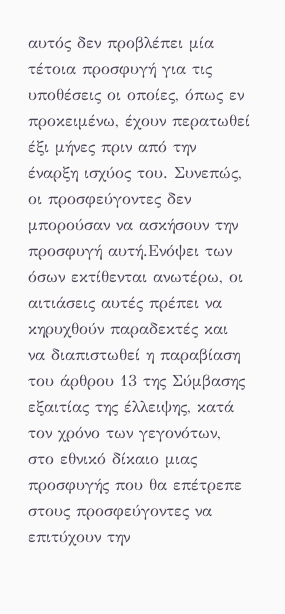αυτός δεν προβλέπει μία τέτοια προσφυγή για τις υποθέσεις οι οποίες, όπως εν προκειμένω, έχουν περατωθεί έξι μήνες πριν από την έναρξη ισχύος του. Συνεπώς, οι προσφεύγοντες δεν μπορούσαν να ασκήσουν την προσφυγή αυτή.Ενόψει των όσων εκτίθενται ανωτέρω, οι αιτιάσεις αυτές πρέπει να κηρυχθούν παραδεκτές και να διαπιστωθεί η παραβίαση του άρθρου 13 της Σύμβασης εξαιτίας της έλλειψης, κατά τον χρόνο των γεγονότων, στο εθνικό δίκαιο μιας προσφυγής που θα επέτρεπε στους προσφεύγοντες να επιτύχουν την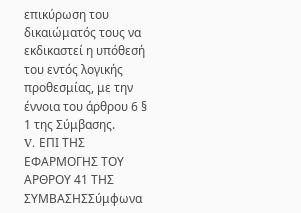επικύρωση του δικαιώματός τους να εκδικαστεί η υπόθεσή του εντός λογικής προθεσμίας, με την έννοια του άρθρου 6 § 1 της Σύμβασης.
V. ΕΠΙ ΤΗΣ ΕΦΑΡΜΟΓΗΣ ΤΟΥ ΑΡΘΡΟΥ 41 ΤΗΣ ΣΥΜΒΑΣΗΣΣύμφωνα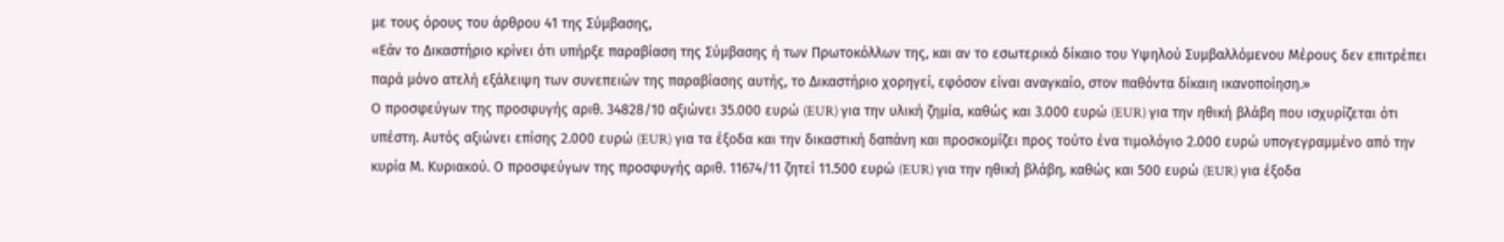με τους όρους του άρθρου 41 της Σύμβασης,
«Εάν το Δικαστήριο κρίνει ότι υπήρξε παραβίαση της Σύμβασης ή των Πρωτοκόλλων της, και αν το εσωτερικό δίκαιο του Υψηλού Συμβαλλόμενου Μέρους δεν επιτρέπει παρά μόνο ατελή εξάλειψη των συνεπειών της παραβίασης αυτής, το Δικαστήριο χορηγεί, εφόσον είναι αναγκαίο, στον παθόντα δίκαιη ικανοποίηση.»
Ο προσφεύγων της προσφυγής αριθ. 34828/10 αξιώνει 35.000 ευρώ (EUR) για την υλική ζημία, καθώς και 3.000 ευρώ (EUR) για την ηθική βλάβη που ισχυρίζεται ότι υπέστη. Αυτός αξιώνει επίσης 2.000 ευρώ (EUR) για τα έξοδα και την δικαστική δαπάνη και προσκομίζει προς τούτο ένα τιμολόγιο 2.000 ευρώ υπογεγραμμένο από την κυρία Μ. Κυριακού. Ο προσφεύγων της προσφυγής αριθ. 11674/11 ζητεί 11.500 ευρώ (EUR) για την ηθική βλάβη, καθώς και 500 ευρώ (EUR) για έξοδα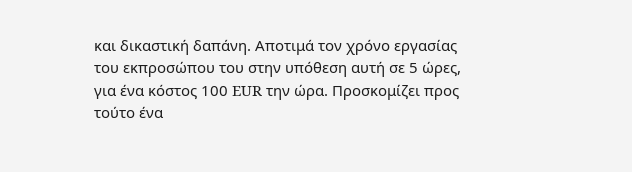και δικαστική δαπάνη. Αποτιμά τον χρόνο εργασίας του εκπροσώπου του στην υπόθεση αυτή σε 5 ώρες, για ένα κόστος 100 EUR την ώρα. Προσκομίζει προς τούτο ένα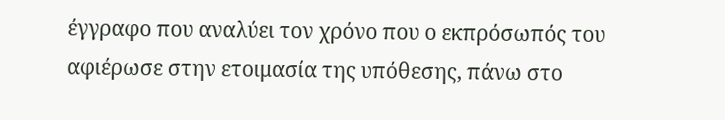έγγραφο που αναλύει τον χρόνο που ο εκπρόσωπός του αφιέρωσε στην ετοιμασία της υπόθεσης, πάνω στο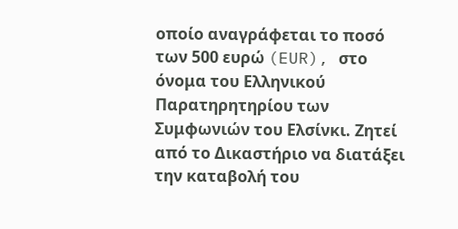οποίο αναγράφεται το ποσό των 500 ευρώ (EUR), στο όνομα του Ελληνικού Παρατηρητηρίου των Συμφωνιών του Ελσίνκι. Ζητεί από το Δικαστήριο να διατάξει την καταβολή του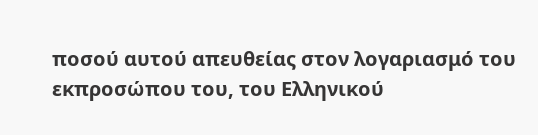ποσού αυτού απευθείας στον λογαριασμό του εκπροσώπου του, του Ελληνικού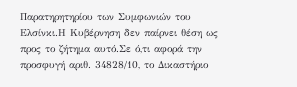Παρατηρητηρίου των Συμφωνιών του Ελσίνκι.Η Κυβέρνηση δεν παίρνει θέση ως προς το ζήτημα αυτό.Σε ό,τι αφορά την προσφυγή αριθ. 34828/10, το Δικαστήριο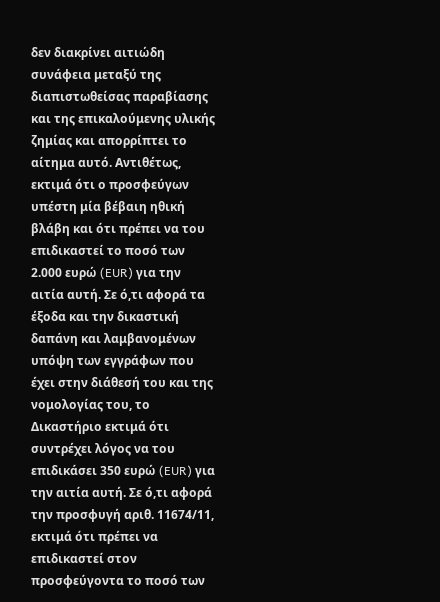δεν διακρίνει αιτιώδη συνάφεια μεταξύ της διαπιστωθείσας παραβίασης και της επικαλούμενης υλικής ζημίας και απορρίπτει το αίτημα αυτό. Αντιθέτως, εκτιμά ότι ο προσφεύγων υπέστη μία βέβαιη ηθική βλάβη και ότι πρέπει να του επιδικαστεί το ποσό των 2.000 ευρώ (EUR) για την αιτία αυτή. Σε ό,τι αφορά τα έξοδα και την δικαστική δαπάνη και λαμβανομένων υπόψη των εγγράφων που έχει στην διάθεσή του και της νομολογίας του, το Δικαστήριο εκτιμά ότι συντρέχει λόγος να του επιδικάσει 350 ευρώ (EUR) για την αιτία αυτή. Σε ό,τι αφορά την προσφυγή αριθ. 11674/11, εκτιμά ότι πρέπει να επιδικαστεί στον προσφεύγοντα το ποσό των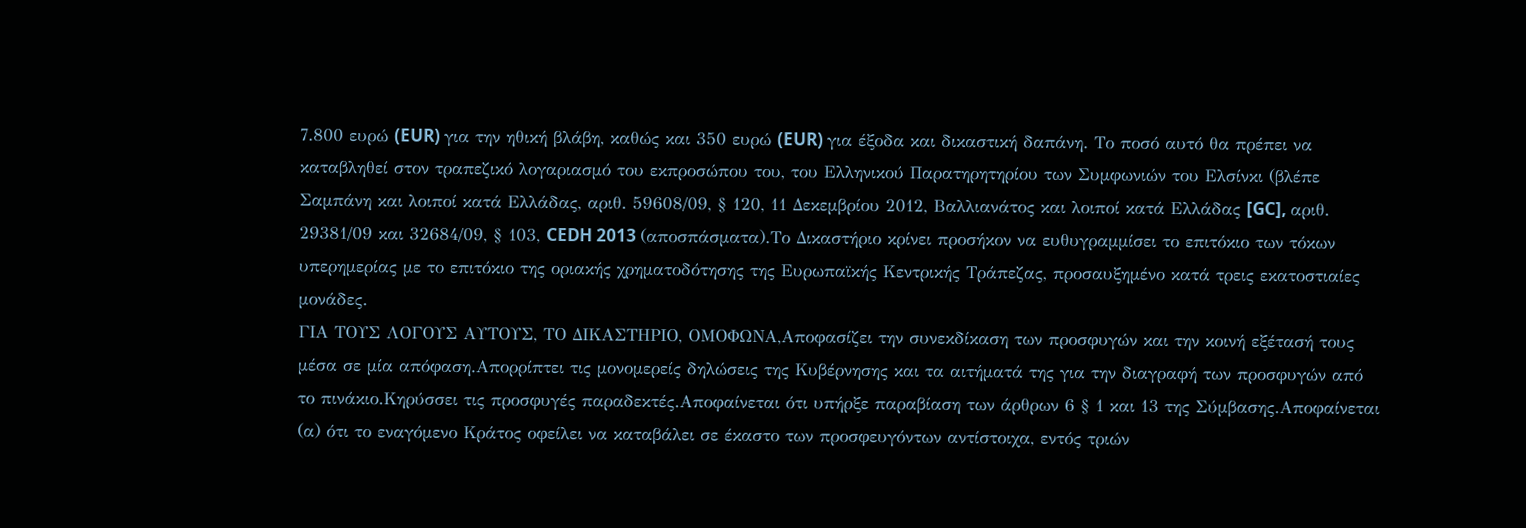7.800 ευρώ (EUR) για την ηθική βλάβη, καθώς και 350 ευρώ (EUR) για έξοδα και δικαστική δαπάνη. Το ποσό αυτό θα πρέπει να καταβληθεί στον τραπεζικό λογαριασμό του εκπροσώπου του, του Ελληνικού Παρατηρητηρίου των Συμφωνιών του Ελσίνκι (βλέπε Σαμπάνη και λοιποί κατά Ελλάδας, αριθ. 59608/09, § 120, 11 Δεκεμβρίου 2012, Βαλλιανάτος και λοιποί κατά Ελλάδας [GC], αριθ. 29381/09 και 32684/09, § 103, CEDH 2013 (αποσπάσματα).Το Δικαστήριο κρίνει προσήκον να ευθυγραμμίσει το επιτόκιο των τόκων υπερημερίας με το επιτόκιο της οριακής χρηματοδότησης της Ευρωπαϊκής Κεντρικής Τράπεζας, προσαυξημένο κατά τρεις εκατοστιαίες μονάδες.
ΓΙΑ ΤΟΥΣ ΛΟΓΟΥΣ ΑΥΤΟΥΣ, ΤΟ ΔΙΚΑΣΤΗΡΙΟ, ΟΜΟΦΩΝΑ,Αποφασίζει την συνεκδίκαση των προσφυγών και την κοινή εξέτασή τους μέσα σε μία απόφαση.Απορρίπτει τις μονομερείς δηλώσεις της Κυβέρνησης και τα αιτήματά της για την διαγραφή των προσφυγών από το πινάκιο.Κηρύσσει τις προσφυγές παραδεκτές.Αποφαίνεται ότι υπήρξε παραβίαση των άρθρων 6 § 1 και 13 της Σύμβασης.Αποφαίνεται
(α) ότι το εναγόμενο Κράτος οφείλει να καταβάλει σε έκαστο των προσφευγόντων αντίστοιχα, εντός τριών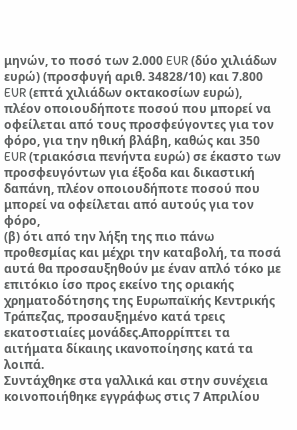μηνών, το ποσό των 2.000 EUR (δύο χιλιάδων ευρώ) (προσφυγή αριθ. 34828/10) και 7.800 EUR (επτά χιλιάδων οκτακοσίων ευρώ), πλέον οποιουδήποτε ποσού που μπορεί να οφείλεται από τους προσφεύγοντες για τον φόρο, για την ηθική βλάβη, καθώς και 350 EUR (τριακόσια πενήντα ευρώ) σε έκαστο των προσφευγόντων για έξοδα και δικαστική δαπάνη, πλέον οποιουδήποτε ποσού που μπορεί να οφείλεται από αυτούς για τον φόρο,
(β) ότι από την λήξη της πιο πάνω προθεσμίας και μέχρι την καταβολή, τα ποσά αυτά θα προσαυξηθούν με έναν απλό τόκο με επιτόκιο ίσο προς εκείνο της οριακής χρηματοδότησης της Ευρωπαϊκής Κεντρικής Τράπεζας, προσαυξημένο κατά τρεις εκατοστιαίες μονάδες.Απορρίπτει τα αιτήματα δίκαιης ικανοποίησης κατά τα λοιπά.
Συντάχθηκε στα γαλλικά και στην συνέχεια κοινοποιήθηκε εγγράφως στις 7 Απριλίου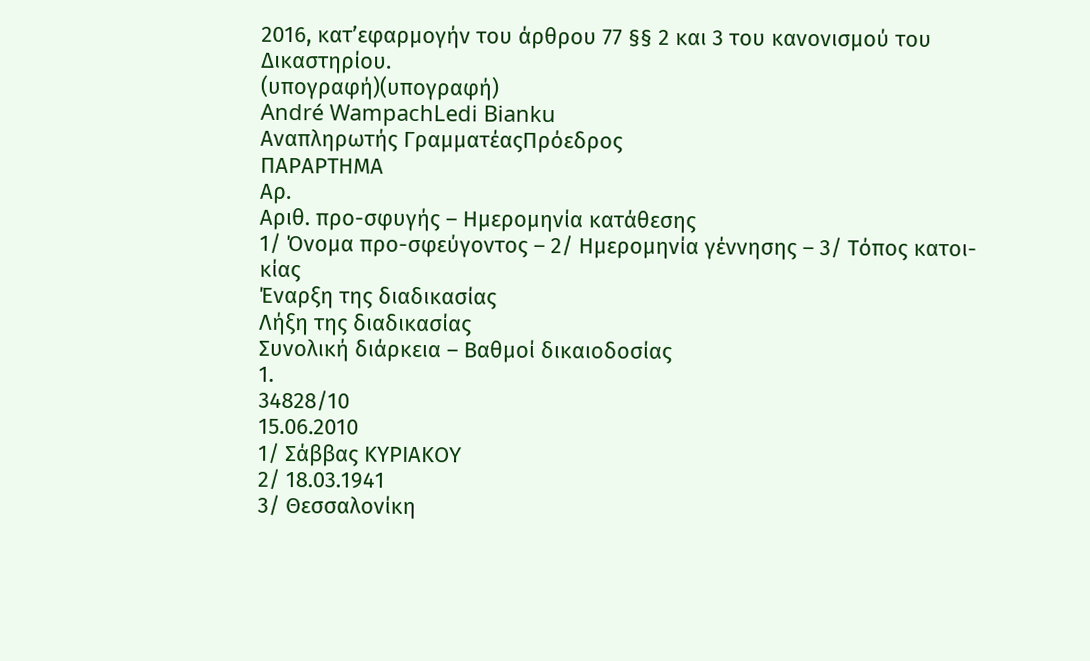2016, κατ’εφαρμογήν του άρθρου 77 §§ 2 και 3 του κανονισμού του Δικαστηρίου.
(υπογραφή)(υπογραφή)
André WampachLedi Bianku
Αναπληρωτής ΓραμματέαςΠρόεδρος
ΠΑΡΑΡΤΗΜΑ
Αρ.
Αριθ. προ-σφυγής – Ημερομηνία κατάθεσης
1/ Όνομα προ-σφεύγοντος – 2/ Ημερομηνία γέννησης – 3/ Τόπος κατοι-κίας
Έναρξη της διαδικασίας
Λήξη της διαδικασίας
Συνολική διάρκεια – Βαθμοί δικαιοδοσίας
1.
34828/10
15.06.2010
1/ Σάββας ΚΥΡΙΑΚΟΥ
2/ 18.03.1941
3/ Θεσσαλονίκη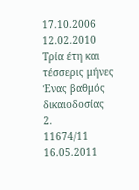17.10.2006
12.02.2010
Τρία έτη και τέσσερις μήνες
Ένας βαθμός δικαιοδοσίας
2.
11674/11
16.05.2011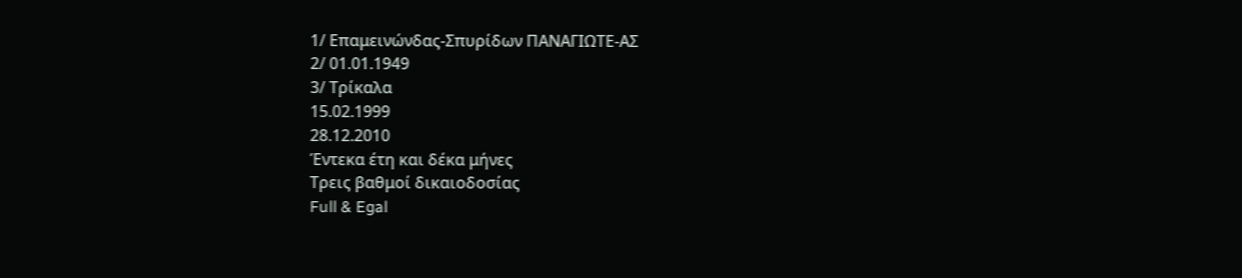1/ Επαμεινώνδας-Σπυρίδων ΠΑΝΑΓΙΩΤΕ-ΑΣ
2/ 01.01.1949
3/ Τρίκαλα
15.02.1999
28.12.2010
Έντεκα έτη και δέκα μήνες
Τρεις βαθμοί δικαιοδοσίας
Full & Egal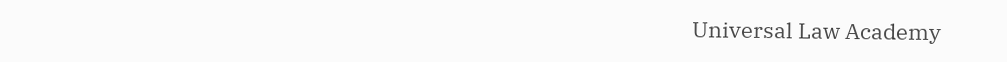Universal Law Academy